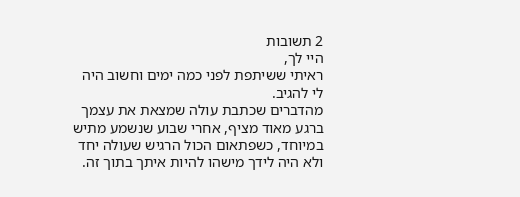2 תשובות
היי לך,
ראיתי ששיתפת לפני כמה ימים וחשוב היה לי להגיב.
מהדברים שכתבת עולה שמצאת את עצמך ברגע מאוד מציף, אחרי שבוע שנשמע מתיש במיוחד, כשפתאום הכול הרגיש שעולה יחד ולא היה לידך מישהו להיות איתך בתוך זה.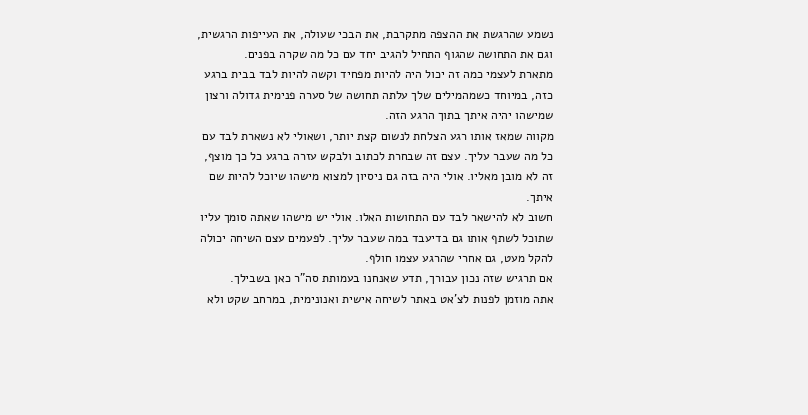נשמע שהרגשת את ההצפה מתקרבת, את הבכי שעולה, את העייפות הרגשית, וגם את התחושה שהגוף התחיל להגיב יחד עם כל מה שקרה בפנים.
מתארת לעצמי כמה זה יכול היה להיות מפחיד וקשה להיות לבד בבית ברגע כזה, במיוחד כשמהמילים שלך עלתה תחושה של סערה פנימית גדולה ורצון שמישהו יהיה איתך בתוך הרגע הזה.
מקווה שמאז אותו רגע הצלחת לנשום קצת יותר, ושאולי לא נשארת לבד עם כל מה שעבר עליך. עצם זה שבחרת לכתוב ולבקש עזרה ברגע כל כך מוצף, זה לא מובן מאליו. אולי היה בזה גם ניסיון למצוא מישהו שיוכל להיות שם איתך.
חשוב לא להישאר לבד עם התחושות האלו. אולי יש מישהו שאתה סומך עליו שתוכל לשתף אותו גם בדיעבד במה שעבר עליך. לפעמים עצם השיחה יכולה להקל מעט, גם אחרי שהרגע עצמו חולף.
אם תרגיש שזה נכון עבורך, תדע שאנחנו בעמותת סה"ר כאן בשבילך.
אתה מוזמן לפנות לצ'אט באתר לשיחה אישית ואנונימית, במרחב שקט ולא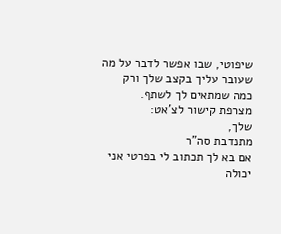שיפוטי, שבו אפשר לדבר על מה שעובר עליך בקצב שלך ורק כמה שמתאים לך לשתף.
מצרפת קישור לצ'אט:
שלך,
מתנדבת סה"ר
אם בא לך תכתוב לי בפרטי אני יכולה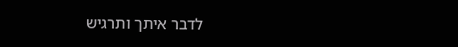לדבר איתך ותרגיש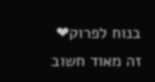בנוח לפרוק❤
זה מאוד חשוב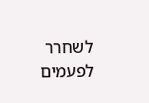לשחרר לפעמים